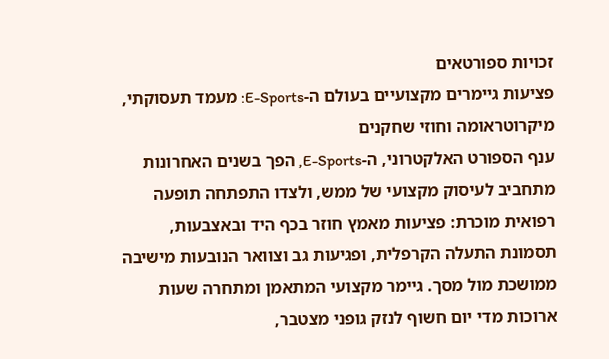זכויות ספורטאים
פציעות גיימרים מקצועיים בעולם ה-E-Sports: מעמד תעסוקתי, מיקרוטראומה וחוזי שחקנים
ענף הספורט האלקטרוני, ה-E-Sports, הפך בשנים האחרונות מתחביב לעיסוק מקצועי של ממש, ולצדו התפתחה תופעה רפואית מוכרת: פציעות מאמץ חוזר בכף היד ובאצבעות, תסמונת התעלה הקרפלית, ופגיעות גב וצוואר הנובעות מישיבה ממושכת מול מסך. גיימר מקצועי המתאמן ומתחרה שעות ארוכות מדי יום חשוף לנזק גופני מצטבר,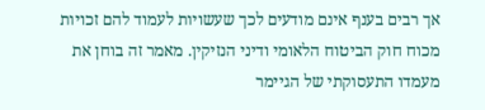אך רבים בענף אינם מודעים לכך שעשויות לעמוד להם זכויות מכוח חוק הביטוח הלאומי ודיני הנזיקין. מאמר זה בוחן את מעמדו התעסוקתי של הגיימר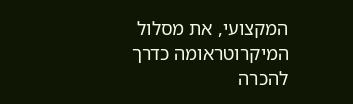המקצועי, את מסלול המיקרוטראומה כדרך להכרה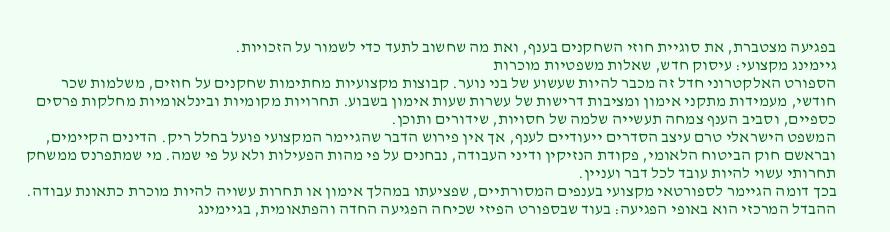בפגיעה מצטברת, את סוגיית חוזי השחקנים בענף, ואת מה שחשוב לתעד כדי לשמור על הזכויות.
גיימינג מקצועי: עיסוק חדש, שאלות משפטיות מוכרות
הספורט האלקטרוני חדל זה מכבר להיות שעשוע של בני נוער. קבוצות מקצועיות מחתימות שחקנים על חוזים, משלמות שכר חודשי, מעמידות מתקני אימון ומציבות דרישות של עשרות שעות אימון בשבוע. תחרויות מקומיות ובינלאומיות מחלקות פרסים כספיים, וסביב הענף צמחה תעשייה שלמה של חסויות, שידורים ותוכן.
המשפט הישראלי טרם עיצב הסדרים ייעודיים לענף, אך אין פירוש הדבר שהגיימר המקצועי פועל בחלל ריק. הדינים הקיימים, ובראשם חוק הביטוח הלאומי, פקודת הנזיקין ודיני העבודה, נבחנים על פי מהות הפעילות ולא על פי שמה. מי שמתפרנס ממשחק תחרותי עשוי להיות עובד לכל דבר ועניין.
בכך דומה הגיימר לספורטאי מקצועי בענפים המסורתיים, שפציעתו במהלך אימון או תחרות עשויה להיות מוכרת כתאונת עבודה. ההבדל המרכזי הוא באופי הפגיעה: בעוד שבספורט הפיזי שכיחה הפגיעה החדה והפתאומית, בגיימינג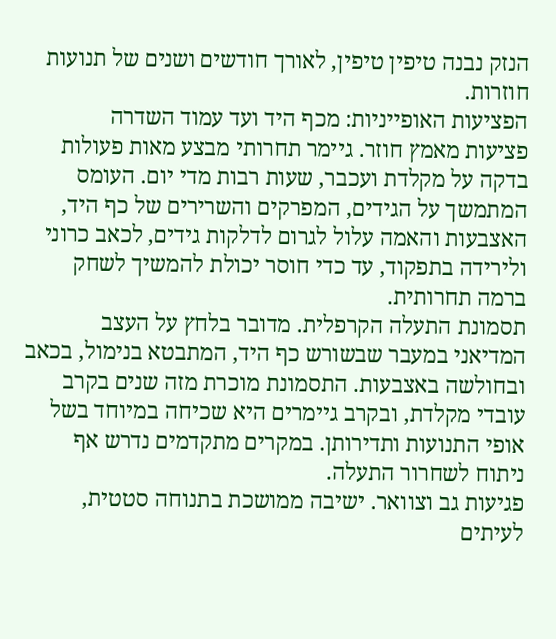הנזק נבנה טיפין טיפין, לאורך חודשים ושנים של תנועות חוזרות.
הפציעות האופייניות: מכף היד ועד עמוד השדרה
פציעות מאמץ חוזר. גיימר תחרותי מבצע מאות פעולות בדקה על מקלדת ועכבר, שעות רבות מדי יום. העומס המתמשך על הגידים, המפרקים והשרירים של כף היד, האצבעות והאמה עלול לגרום לדלקות גידים, לכאב כרוני ולירידה בתפקוד, עד כדי חוסר יכולת להמשיך לשחק ברמה תחרותית.
תסמונת התעלה הקרפלית. מדובר בלחץ על העצב המדיאני במעבר שבשורש כף היד, המתבטא בנימול, בכאב ובחולשה באצבעות. התסמונת מוכרת מזה שנים בקרב עובדי מקלדת, ובקרב גיימרים היא שכיחה במיוחד בשל אופי התנועות ותדירותן. במקרים מתקדמים נדרש אף ניתוח לשחרור התעלה.
פגיעות גב וצוואר. ישיבה ממושכת בתנוחה סטטית, לעיתים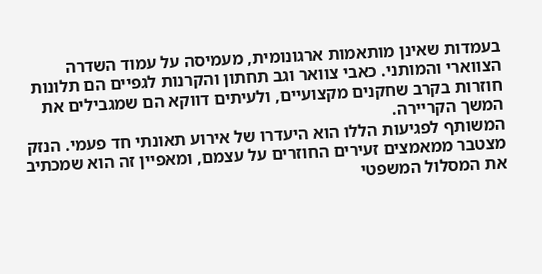בעמדות שאינן מותאמות ארגונומית, מעמיסה על עמוד השדרה הצווארי והמותני. כאבי צוואר וגב תחתון והקרנות לגפיים הם תלונות חוזרות בקרב שחקנים מקצועיים, ולעיתים דווקא הם שמגבילים את המשך הקריירה.
המשותף לפגיעות הללו הוא היעדרו של אירוע תאונתי חד פעמי. הנזק מצטבר ממאמצים זעירים החוזרים על עצמם, ומאפיין זה הוא שמכתיב את המסלול המשפטי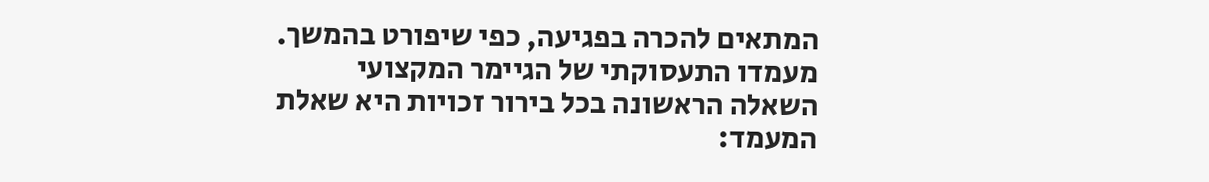המתאים להכרה בפגיעה, כפי שיפורט בהמשך.
מעמדו התעסוקתי של הגיימר המקצועי
השאלה הראשונה בכל בירור זכויות היא שאלת המעמד: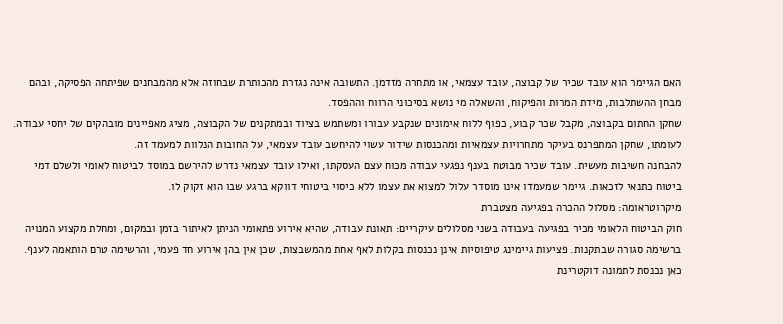האם הגיימר הוא עובד שכיר של קבוצה, עובד עצמאי, או מתחרה מזדמן. התשובה אינה נגזרת מהכותרת שבחוזה אלא מהמבחנים שפיתחה הפסיקה, ובהם מבחן ההשתלבות, מידת המרות והפיקוח, והשאלה מי נושא בסיכוני הרווח וההפסד.
שחקן החתום בקבוצה, מקבל שכר קבוע, כפוף ללוח אימונים שנקבע עבורו ומשתמש בציוד ובמתקנים של הקבוצה, מציג מאפיינים מובהקים של יחסי עבודה. לעומתו, שחקן המתפרנס בעיקר מתחרויות עצמאיות ומהכנסות שידור עשוי להיחשב עובד עצמאי, על החובות הנלוות למעמד זה.
להבחנה חשיבות מעשית. עובד שכיר מבוטח בענף נפגעי עבודה מכוח עצם העסקתו, ואילו עובד עצמאי נדרש להירשם במוסד לביטוח לאומי ולשלם דמי ביטוח כתנאי לזכאות. גיימר שמעמדו אינו מוסדר עלול למצוא את עצמו ללא כיסוי ביטוחי דווקא ברגע שבו הוא זקוק לו.
מיקרוטראומה: מסלול ההכרה בפגיעה מצטברת
חוק הביטוח הלאומי מכיר בפגיעה בעבודה בשני מסלולים עיקריים: תאונת עבודה, שהיא אירוע פתאומי הניתן לאיתור בזמן ובמקום, ומחלת מקצוע המנויה ברשימה סגורה שבתקנות. פציעות גיימינג טיפוסיות אינן נכנסות בקלות לאף אחת מהמשבצות, שכן אין בהן אירוע חד פעמי, והרשימה טרם הותאמה לענף.
כאן נכנסת לתמונה דוקטרינת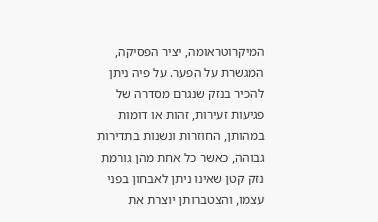המיקרוטראומה, יציר הפסיקה, המגשרת על הפער. על פיה ניתן להכיר בנזק שנגרם מסדרה של פגיעות זעירות, זהות או דומות במהותן, החוזרות ונשנות בתדירות גבוהה, כאשר כל אחת מהן גורמת נזק קטן שאינו ניתן לאבחון בפני עצמו, והצטברותן יוצרת את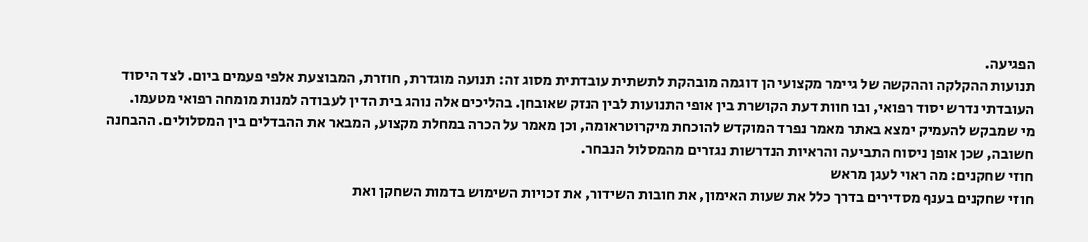הפגיעה.
תנועות ההקלקה וההקשה של גיימר מקצועי הן דוגמה מובהקת לתשתית עובדתית מסוג זה: תנועה מוגדרת, חוזרת, המבוצעת אלפי פעמים ביום. לצד היסוד העובדתי נדרש יסוד רפואי, ובו חוות דעת הקושרת בין אופי התנועות לבין הנזק שאובחן. בהליכים אלה נוהג בית הדין לעבודה למנות מומחה רפואי מטעמו.
מי שמבקש להעמיק ימצא באתר מאמר נפרד המוקדש להוכחת מיקרוטראומה, וכן מאמר על הכרה במחלת מקצוע, המבאר את ההבדלים בין המסלולים. ההבחנה חשובה, שכן אופן ניסוח התביעה והראיות הנדרשות נגזרים מהמסלול הנבחר.
חוזי שחקנים: מה ראוי לעגן מראש
חוזי שחקנים בענף מסדירים בדרך כלל את שעות האימון, את חובות השידור, את זכויות השימוש בדמות השחקן ואת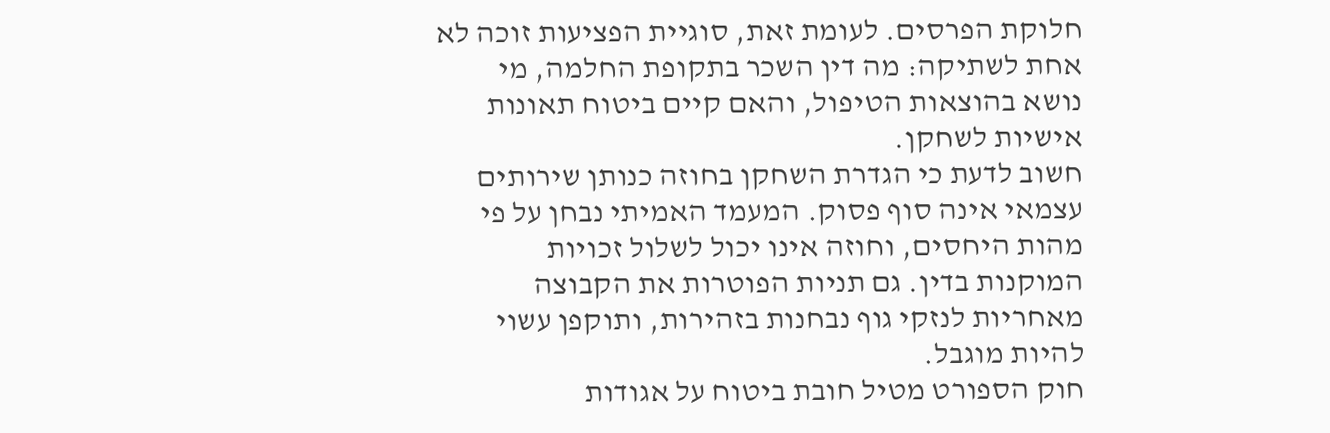חלוקת הפרסים. לעומת זאת, סוגיית הפציעות זוכה לא אחת לשתיקה: מה דין השכר בתקופת החלמה, מי נושא בהוצאות הטיפול, והאם קיים ביטוח תאונות אישיות לשחקן.
חשוב לדעת כי הגדרת השחקן בחוזה כנותן שירותים עצמאי אינה סוף פסוק. המעמד האמיתי נבחן על פי מהות היחסים, וחוזה אינו יכול לשלול זכויות המוקנות בדין. גם תניות הפוטרות את הקבוצה מאחריות לנזקי גוף נבחנות בזהירות, ותוקפן עשוי להיות מוגבל.
חוק הספורט מטיל חובת ביטוח על אגודות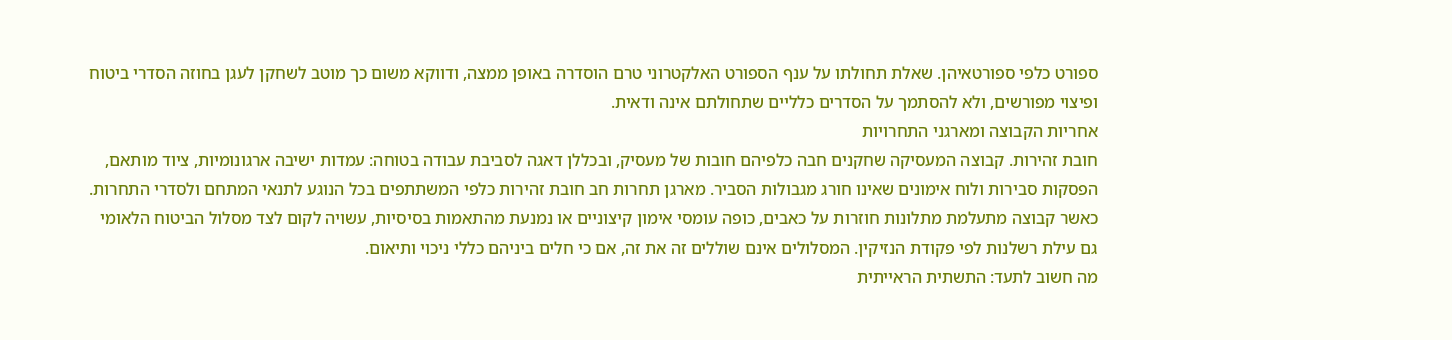ספורט כלפי ספורטאיהן. שאלת תחולתו על ענף הספורט האלקטרוני טרם הוסדרה באופן ממצה, ודווקא משום כך מוטב לשחקן לעגן בחוזה הסדרי ביטוח ופיצוי מפורשים, ולא להסתמך על הסדרים כלליים שתחולתם אינה ודאית.
אחריות הקבוצה ומארגני התחרויות
חובת זהירות. קבוצה המעסיקה שחקנים חבה כלפיהם חובות של מעסיק, ובכללן דאגה לסביבת עבודה בטוחה: עמדות ישיבה ארגונומיות, ציוד מותאם, הפסקות סבירות ולוח אימונים שאינו חורג מגבולות הסביר. מארגן תחרות חב חובת זהירות כלפי המשתתפים בכל הנוגע לתנאי המתחם ולסדרי התחרות.
כאשר קבוצה מתעלמת מתלונות חוזרות על כאבים, כופה עומסי אימון קיצוניים או נמנעת מהתאמות בסיסיות, עשויה לקום לצד מסלול הביטוח הלאומי גם עילת רשלנות לפי פקודת הנזיקין. המסלולים אינם שוללים זה את זה, אם כי חלים ביניהם כללי ניכוי ותיאום.
מה חשוב לתעד: התשתית הראייתית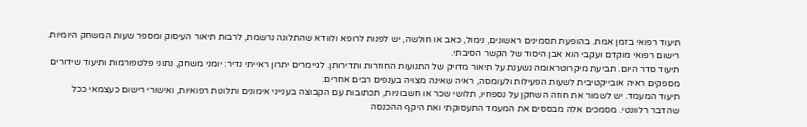תיעוד רפואי בזמן אמת. בהופעת תסמינים ראשונים, נימול, כאב או חולשה, יש לפנות לרופא ולוודא שהתלונה נרשמת, לרבות תיאור העיסוק ומספר שעות המשחק היומיות. רישום רפואי מוקדם ועקבי הוא אבן היסוד של הקשר הסיבתי.
תיעוד סדר היום. תביעת מיקרוטראומה נשענת על תיאור מדויק של התנועות החוזרות ותדירותן. לגיימרים יתרון ראייתי נדיר: יומני משחק, נתוני פלטפורמות ותיעוד שידורים מספקים ראיה אובייקטיבית לשעות הפעילות ולעומסה, ראיה שאינה מצויה בענפים רבים אחרים.
תיעוד המעמד. יש לשמור את חוזה השחקן על נספחיו, תלושי שכר או חשבוניות, תכתובות עם הקבוצה בענייני אימונים ותלונות רפואיות, ואישורי רישום כעצמאי ככל שהדבר רלוונטי. מסמכים אלה מבססים את המעמד התעסוקתי ואת היקף ההכנסה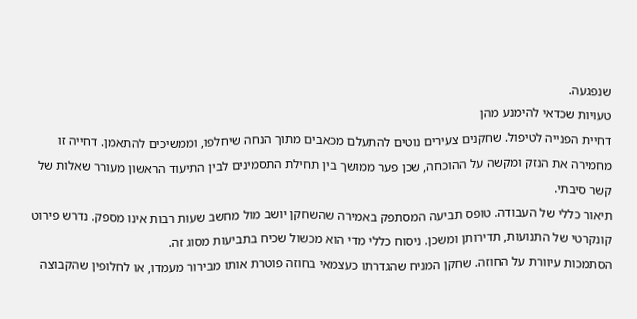שנפגעה.
טעויות שכדאי להימנע מהן
דחיית הפנייה לטיפול. שחקנים צעירים נוטים להתעלם מכאבים מתוך הנחה שיחלפו, וממשיכים להתאמן. דחייה זו מחמירה את הנזק ומקשה על ההוכחה, שכן פער ממושך בין תחילת התסמינים לבין התיעוד הראשון מעורר שאלות של קשר סיבתי.
תיאור כללי של העבודה. טופס תביעה המסתפק באמירה שהשחקן יושב מול מחשב שעות רבות אינו מספק. נדרש פירוט קונקרטי של התנועות, תדירותן ומשכן. ניסוח כללי מדי הוא מכשול שכיח בתביעות מסוג זה.
הסתמכות עיוורת על החוזה. שחקן המניח שהגדרתו כעצמאי בחוזה פוטרת אותו מבירור מעמדו, או לחלופין שהקבוצה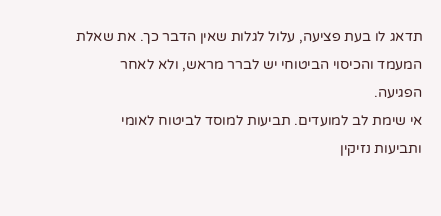תדאג לו בעת פציעה, עלול לגלות שאין הדבר כך. את שאלת המעמד והכיסוי הביטוחי יש לברר מראש, ולא לאחר הפגיעה.
אי שימת לב למועדים. תביעות למוסד לביטוח לאומי ותביעות נזיקין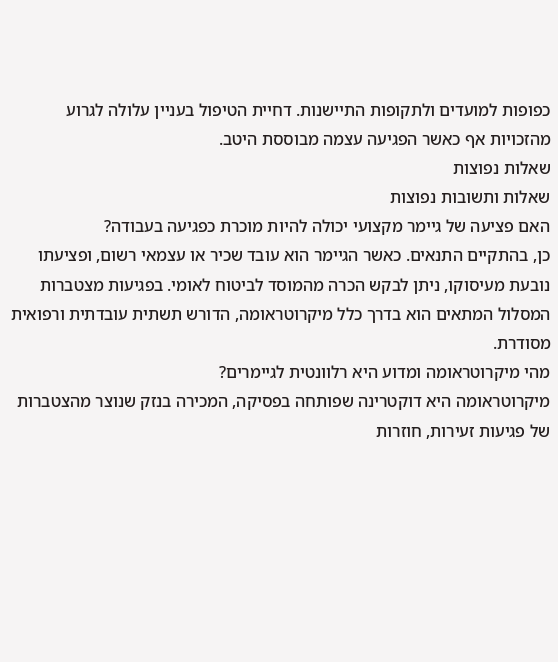כפופות למועדים ולתקופות התיישנות. דחיית הטיפול בעניין עלולה לגרוע מהזכויות אף כאשר הפגיעה עצמה מבוססת היטב.
שאלות נפוצות
שאלות ותשובות נפוצות
האם פציעה של גיימר מקצועי יכולה להיות מוכרת כפגיעה בעבודה?
כן, בהתקיים התנאים. כאשר הגיימר הוא עובד שכיר או עצמאי רשום, ופציעתו נובעת מעיסוקו, ניתן לבקש הכרה מהמוסד לביטוח לאומי. בפגיעות מצטברות המסלול המתאים הוא בדרך כלל מיקרוטראומה, הדורש תשתית עובדתית ורפואית מסודרת.
מהי מיקרוטראומה ומדוע היא רלוונטית לגיימרים?
מיקרוטראומה היא דוקטרינה שפותחה בפסיקה, המכירה בנזק שנוצר מהצטברות של פגיעות זעירות, חוזרות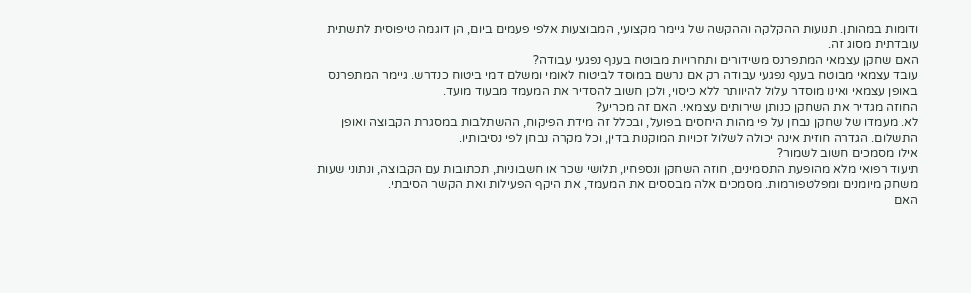ודומות במהותן. תנועות ההקלקה וההקשה של גיימר מקצועי, המבוצעות אלפי פעמים ביום, הן דוגמה טיפוסית לתשתית עובדתית מסוג זה.
האם שחקן עצמאי המתפרנס משידורים ותחרויות מבוטח בענף נפגעי עבודה?
עובד עצמאי מבוטח בענף נפגעי עבודה רק אם נרשם במוסד לביטוח לאומי ומשלם דמי ביטוח כנדרש. גיימר המתפרנס באופן עצמאי ואינו מוסדר עלול להיוותר ללא כיסוי, ולכן חשוב להסדיר את המעמד מבעוד מועד.
החוזה מגדיר את השחקן כנותן שירותים עצמאי. האם זה מכריע?
לא. מעמדו של שחקן נבחן על פי מהות היחסים בפועל, ובכלל זה מידת הפיקוח, ההשתלבות במסגרת הקבוצה ואופן התשלום. הגדרה חוזית אינה יכולה לשלול זכויות המוקנות בדין, וכל מקרה נבחן לפי נסיבותיו.
אילו מסמכים חשוב לשמור?
תיעוד רפואי מלא מהופעת התסמינים, חוזה השחקן ונספחיו, תלושי שכר או חשבוניות, תכתובות עם הקבוצה, ונתוני שעות משחק מיומנים ומפלטפורמות. מסמכים אלה מבססים את המעמד, את היקף הפעילות ואת הקשר הסיבתי.
האם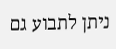ניתן לתבוע גם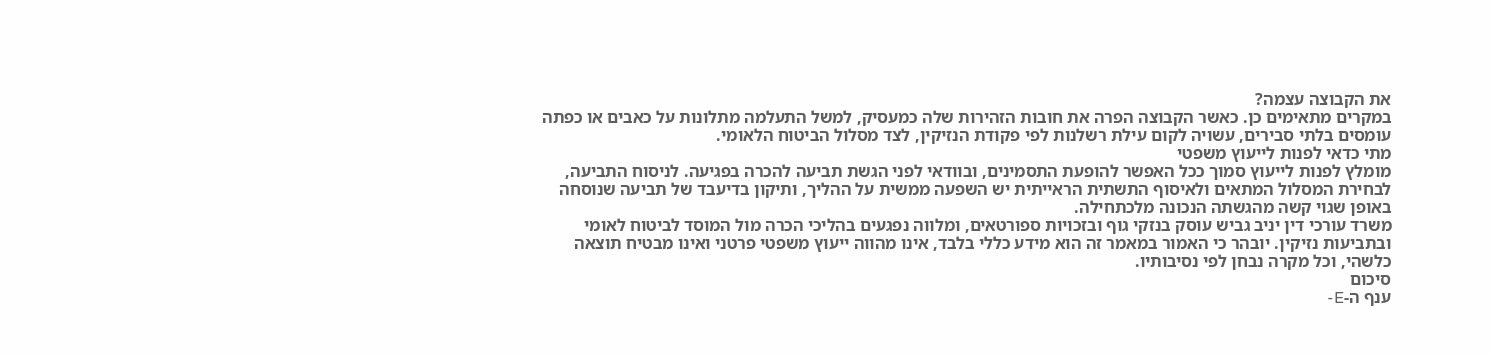את הקבוצה עצמה?
במקרים מתאימים כן. כאשר הקבוצה הפרה את חובות הזהירות שלה כמעסיק, למשל התעלמה מתלונות על כאבים או כפתה עומסים בלתי סבירים, עשויה לקום עילת רשלנות לפי פקודת הנזיקין, לצד מסלול הביטוח הלאומי.
מתי כדאי לפנות לייעוץ משפטי
מומלץ לפנות לייעוץ סמוך ככל האפשר להופעת התסמינים, ובוודאי לפני הגשת תביעה להכרה בפגיעה. לניסוח התביעה, לבחירת המסלול המתאים ולאיסוף התשתית הראייתית יש השפעה ממשית על ההליך, ותיקון בדיעבד של תביעה שנוסחה באופן שגוי קשה מהגשתה הנכונה מלכתחילה.
משרד עורכי דין יניב גביש עוסק בנזקי גוף ובזכויות ספורטאים, ומלווה נפגעים בהליכי הכרה מול המוסד לביטוח לאומי ובתביעות נזיקין. יובהר כי האמור במאמר זה הוא מידע כללי בלבד, אינו מהווה ייעוץ משפטי פרטני ואינו מבטיח תוצאה כלשהי, וכל מקרה נבחן לפי נסיבותיו.
סיכום
ענף ה-E-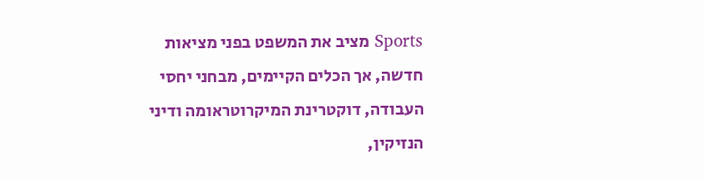Sports מציב את המשפט בפני מציאות חדשה, אך הכלים הקיימים, מבחני יחסי העבודה, דוקטרינת המיקרוטראומה ודיני הנזיקין,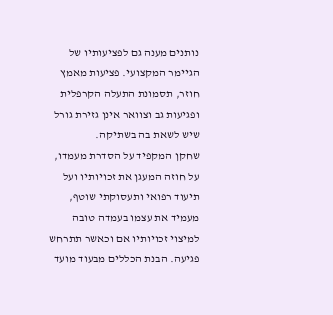נותנים מענה גם לפציעותיו של הגיימר המקצועי. פציעות מאמץ חוזר, תסמונת התעלה הקרפלית ופגיעות גב וצוואר אינן גזירת גורל שיש לשאת בה בשתיקה.
שחקן המקפיד על הסדרת מעמדו, על חוזה המעגן את זכויותיו ועל תיעוד רפואי ותעסוקתי שוטף, מעמיד את עצמו בעמדה טובה למיצוי זכויותיו אם וכאשר תתרחש פגיעה. הבנת הכללים מבעוד מועד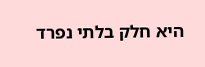היא חלק בלתי נפרד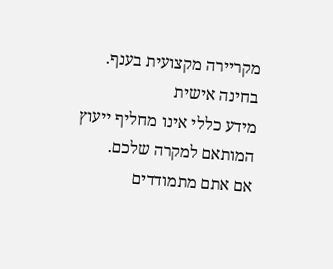מקריירה מקצועית בענף.
בחינה אישית
מידע כללי אינו מחליף ייעוץ המותאם למקרה שלכם.
אם אתם מתמודדים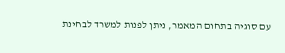עם סוגיה בתחום המאמר, ניתן לפנות למשרד לבחינת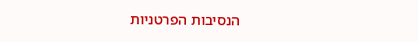הנסיבות הפרטניות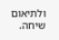ולתיאום שיחה.